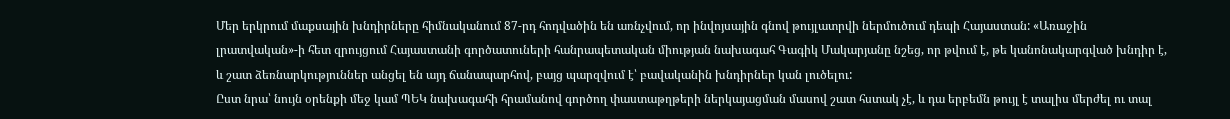Մեր երկրում մաքսային խնդիրները հիմնականում 87-րդ հոդվածին են առնչվում, որ ինվոյսային գնով թույլատրվի ներմուծում դեպի Հայաստան: «Առաջին լրատվական»-ի հետ զրույցում Հայաստանի գործատուների հանրապետական միության նախագահ Գագիկ Մակարյանը նշեց, որ թվում է, թե կանոնակարգված խնդիր է, և շատ ձեռնարկություններ անցել են այդ ճանապարհով, բայց պարզվում է՝ բավականին խնդիրներ կան լուծելու:
Ըստ նրա՝ նույն օրենքի մեջ կամ ՊԵԿ նախագահի հրամանով գործող փաստաթղթերի ներկայացման մասով շատ հստակ չէ, և դա երբեմն թույլ է տալիս մերժել ու տալ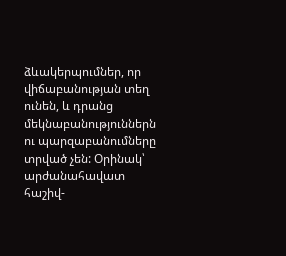ձևակերպումներ, որ վիճաբանության տեղ ունեն, և դրանց մեկնաբանություններն ու պարզաբանումները տրված չեն: Օրինակ՝ արժանահավատ հաշիվ-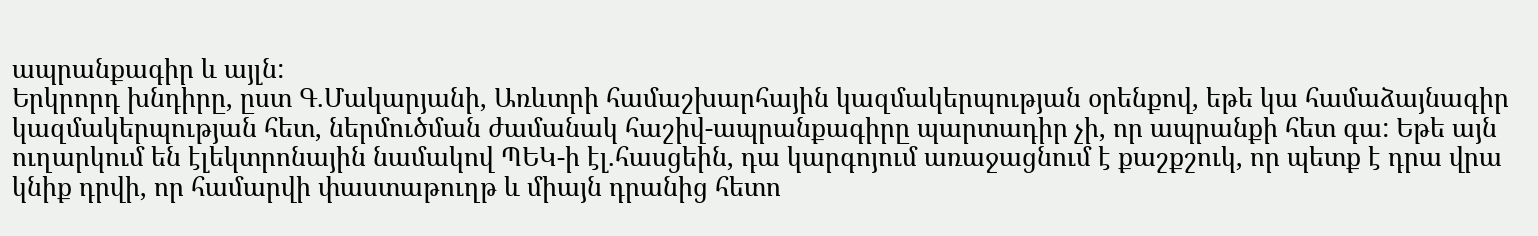ապրանքագիր և այլն:
Երկրորդ խնդիրը, ըստ Գ.Մակարյանի, Առևտրի համաշխարհային կազմակերպության օրենքով, եթե կա համաձայնագիր կազմակերպության հետ, ներմուծման ժամանակ հաշիվ-ապրանքագիրը պարտադիր չի, որ ապրանքի հետ գա: Եթե այն ուղարկում են էլեկտրոնային նամակով ՊԵԿ-ի էլ.հասցեին, դա կարգոյում առաջացնում է քաշքշուկ, որ պետք է դրա վրա կնիք դրվի, որ համարվի փաստաթուղթ և միայն դրանից հետո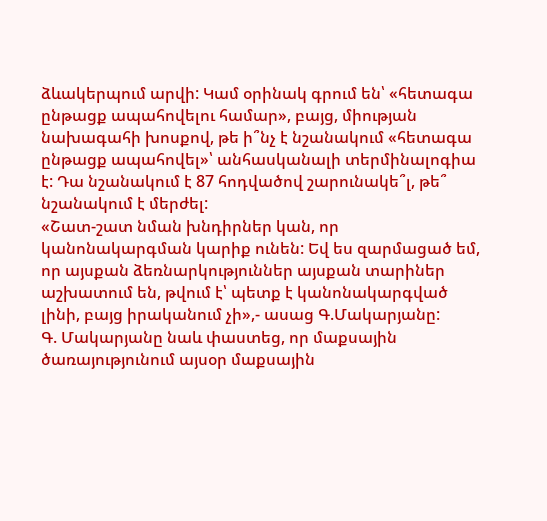ձևակերպում արվի: Կամ օրինակ գրում են՝ «հետագա ընթացք ապահովելու համար», բայց, միության նախագահի խոսքով, թե ի՞նչ է նշանակում «հետագա ընթացք ապահովել»՝ անհասկանալի տերմինալոգիա է: Դա նշանակում է 87 հոդվածով շարունակե՞լ, թե՞ նշանակում է մերժել:
«Շատ-շատ նման խնդիրներ կան, որ կանոնակարգման կարիք ունեն: Եվ ես զարմացած եմ, որ այսքան ձեռնարկություններ այսքան տարիներ աշխատում են, թվում է՝ պետք է կանոնակարգված լինի, բայց իրականում չի»,- ասաց Գ.Մակարյանը:
Գ. Մակարյանը նաև փաստեց, որ մաքսային ծառայությունում այսօր մաքսային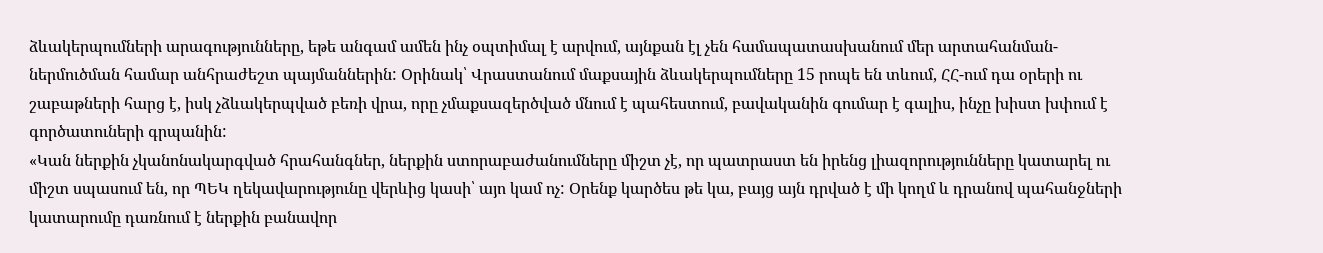ձևակերպումների արագությունները, եթե անգամ ամեն ինչ օպտիմալ է արվում, այնքան էլ չեն համապատասխանում մեր արտահանման-ներմուծման համար անհրաժեշտ պայմաններին: Օրինակ՝ Վրաստանում մաքսային ձևակերպումները 15 րոպե են տևում, ՀՀ-ում դա օրերի ու շաբաթների հարց է, իսկ չձևակերպված բեռի վրա, որը չմաքսազերծված մնում է պահեստում, բավականին գումար է գալիս, ինչը խիստ խփում է գործատուների գրպանին:
«Կան ներքին չկանոնակարգված հրահանգներ, ներքին ստորաբաժանումները միշտ չէ, որ պատրաստ են իրենց լիազորությունները կատարել ու միշտ սպասում են, որ ՊԵԿ ղեկավարությունը վերևից կասի՝ այո կամ ոչ: Օրենք կարծես թե կա, բայց այն դրված է մի կողմ և դրանով պահանջների կատարումը դառնում է ներքին բանավոր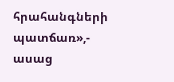հրահանգների պատճառ»,- ասաց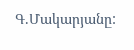Գ.Մակարյանը: